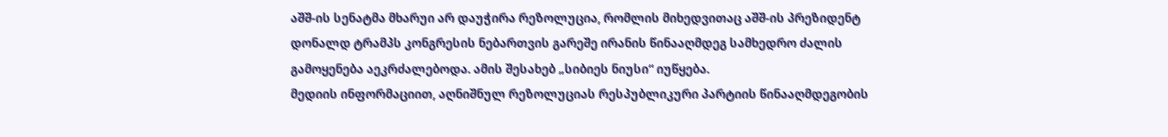აშშ-ის სენატმა მხარუი არ დაუჭირა რეზოლუცია, რომლის მიხედვითაც აშშ-ის პრეზიდენტ დონალდ ტრამპს კონგრესის ნებართვის გარეშე ირანის წინააღმდეგ სამხედრო ძალის გამოყენება აეკრძალებოდა. ამის შესახებ „სიბიეს ნიუსი“ იუწყება.
მედიის ინფორმაციით, აღნიშნულ რეზოლუციას რესპუბლიკური პარტიის წინააღმდეგობის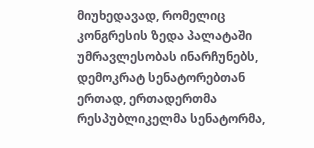მიუხედავად, რომელიც კონგრესის ზედა პალატაში უმრავლესობას ინარჩუნებს, დემოკრატ სენატორებთან ერთად, ერთადერთმა რესპუბლიკელმა სენატორმა,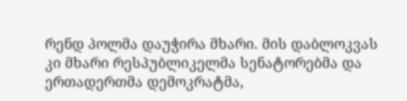რენდ პოლმა დაუჭირა მხარი. მის დაბლოკვას კი მხარი რესპუბლიკელმა სენატორებმა და ერთადერთმა დემოკრატმა,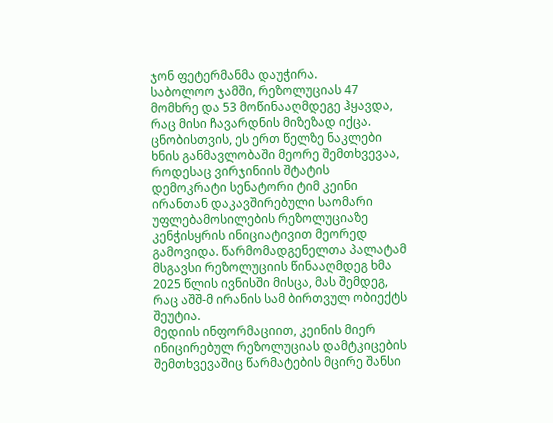ჯონ ფეტერმანმა დაუჭირა.
საბოლოო ჯამში, რეზოლუციას 47 მომხრე და 53 მოწინააღმდეგე ჰყავდა, რაც მისი ჩავარდნის მიზეზად იქცა.
ცნობისთვის, ეს ერთ წელზე ნაკლები ხნის განმავლობაში მეორე შემთხვევაა, როდესაც ვირჯინიის შტატის დემოკრატი სენატორი ტიმ კეინი ირანთან დაკავშირებული საომარი უფლებამოსილების რეზოლუციაზე კენჭისყრის ინიციატივით მეორედ გამოვიდა. წარმომადგენელთა პალატამ მსგავსი რეზოლუციის წინააღმდეგ ხმა 2025 წლის ივნისში მისცა, მას შემდეგ, რაც აშშ-მ ირანის სამ ბირთვულ ობიექტს შეუტია.
მედიის ინფორმაციით, კეინის მიერ ინიცირებულ რეზოლუციას დამტკიცების შემთხვევაშიც წარმატების მცირე შანსი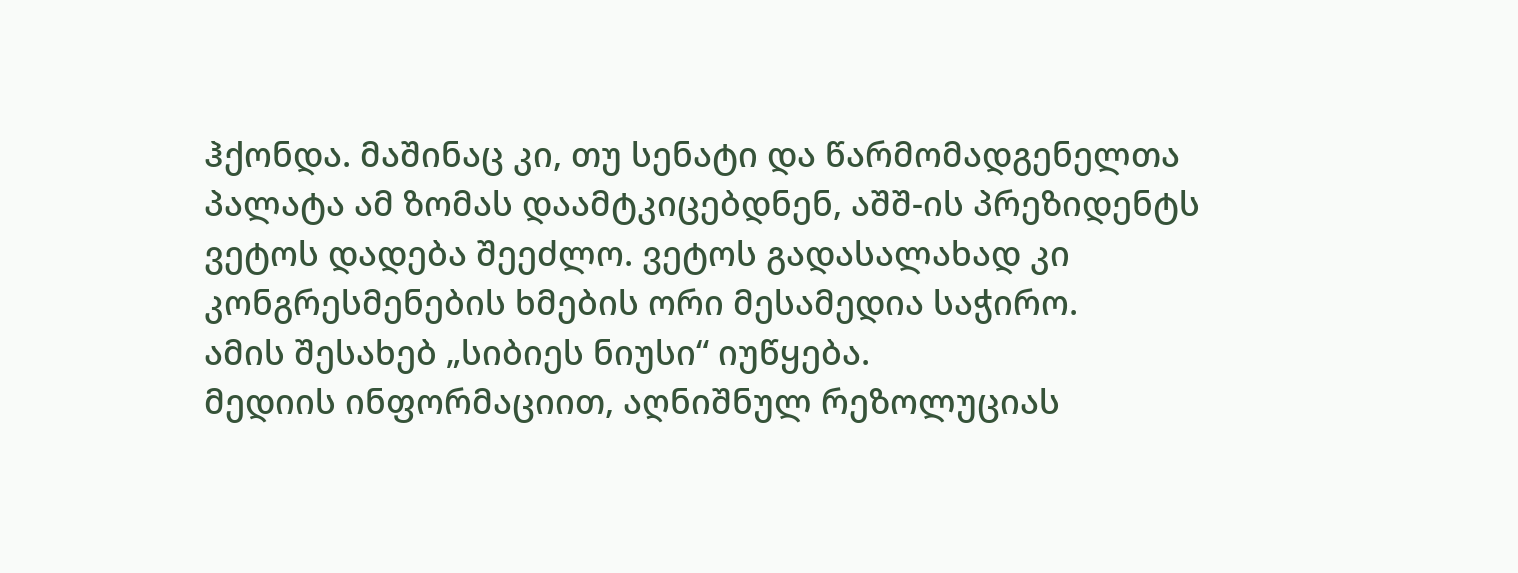ჰქონდა. მაშინაც კი, თუ სენატი და წარმომადგენელთა პალატა ამ ზომას დაამტკიცებდნენ, აშშ-ის პრეზიდენტს ვეტოს დადება შეეძლო. ვეტოს გადასალახად კი კონგრესმენების ხმების ორი მესამედია საჭირო.
ამის შესახებ „სიბიეს ნიუსი“ იუწყება.
მედიის ინფორმაციით, აღნიშნულ რეზოლუციას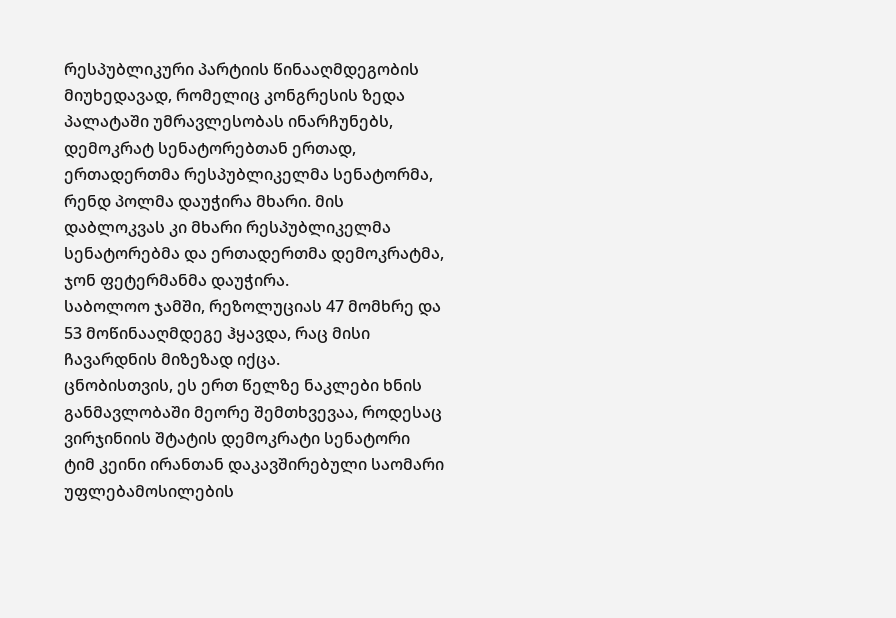რესპუბლიკური პარტიის წინააღმდეგობის მიუხედავად, რომელიც კონგრესის ზედა პალატაში უმრავლესობას ინარჩუნებს, დემოკრატ სენატორებთან ერთად, ერთადერთმა რესპუბლიკელმა სენატორმა, რენდ პოლმა დაუჭირა მხარი. მის დაბლოკვას კი მხარი რესპუბლიკელმა სენატორებმა და ერთადერთმა დემოკრატმა, ჯონ ფეტერმანმა დაუჭირა.
საბოლოო ჯამში, რეზოლუციას 47 მომხრე და 53 მოწინააღმდეგე ჰყავდა, რაც მისი ჩავარდნის მიზეზად იქცა.
ცნობისთვის, ეს ერთ წელზე ნაკლები ხნის განმავლობაში მეორე შემთხვევაა, როდესაც ვირჯინიის შტატის დემოკრატი სენატორი ტიმ კეინი ირანთან დაკავშირებული საომარი უფლებამოსილების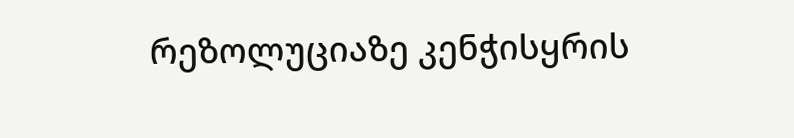რეზოლუციაზე კენჭისყრის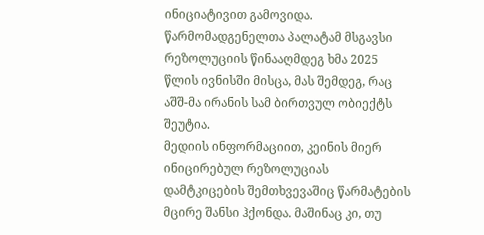ინიციატივით გამოვიდა. წარმომადგენელთა პალატამ მსგავსი რეზოლუციის წინააღმდეგ ხმა 2025 წლის ივნისში მისცა, მას შემდეგ, რაც აშშ-მა ირანის სამ ბირთვულ ობიექტს შეუტია.
მედიის ინფორმაციით, კეინის მიერ ინიცირებულ რეზოლუციას დამტკიცების შემთხვევაშიც წარმატების მცირე შანსი ჰქონდა. მაშინაც კი, თუ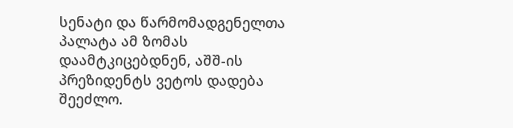სენატი და წარმომადგენელთა პალატა ამ ზომას დაამტკიცებდნენ, აშშ-ის პრეზიდენტს ვეტოს დადება შეეძლო.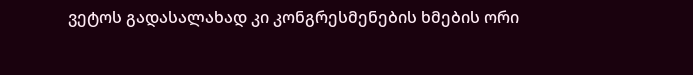ვეტოს გადასალახად კი კონგრესმენების ხმების ორი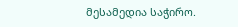მესამედია საჭირო.